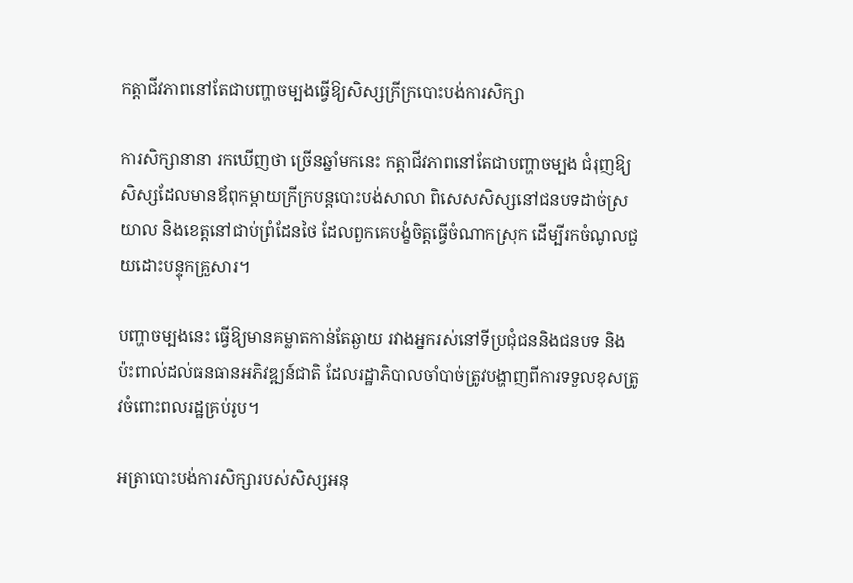កត្តាជីវភាពនៅតែជាបញ្ហាចម្បងធ្វើឱ្យសិស្សក្រីក្របោះបង់ការសិក្សា

ការសិក្សានានា រកឃើញថា ច្រើនឆ្នាំមកនេះ កត្តាជីវភាពនៅតែជាបញ្ហាចម្បង ជំរុញឱ្យសិស្សដែលមានឪពុកម្តាយក្រីក្របន្តបោះបង់សាលា ពិសេសសិស្សនៅជនបទដាច់ស្រយាល និងខេត្តនៅជាប់ព្រំដែនថៃ ដែលពួកគេបង្ខំចិត្តធ្វើចំណាកស្រុក ដើម្បីរកចំណូលជួយដោះបន្ទុកគ្រួសារ។

បញ្ហាចម្បងនេះ ធ្វើឱ្យមានគម្លាតកាន់តែឆ្ងាយ រវាងអ្នករស់នៅទីប្រជុំជននិងជនបទ និងប៉ះពាល់ដល់ធនធានអភិវឌ្ឍន៍ជាតិ ដែលរដ្ឋាភិបាលចាំបាច់ត្រូវបង្ហាញពីការទទួលខុសត្រូវចំពោះពលរដ្ឋគ្រប់រូប។

អត្រាបោះបង់ការសិក្សារបស់សិស្សអនុ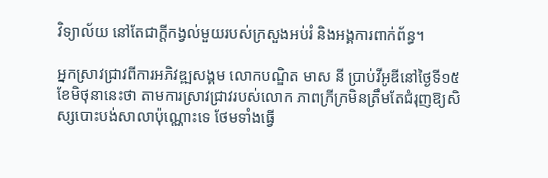វិទ្យាល័យ នៅតែជាក្តីកង្វល់មួយរបស់ក្រសួងអប់រំ និងអង្គការពាក់ព័ន្ធ។

អ្នកស្រាវជ្រាវពីការអភិវឌ្ឍសង្គម លោកបណ្ឌិត មាស នី ប្រាប់វីអូឌីនៅថ្ងៃទី១៥ខែមិថុនានេះថា តាមការស្រាវជ្រាវរបស់លោក ភាពក្រីក្រមិនត្រឹមតែជំរុញឱ្យសិស្សបោះបង់សាលាប៉ុណ្ណោះទេ ថែមទាំងធ្វើ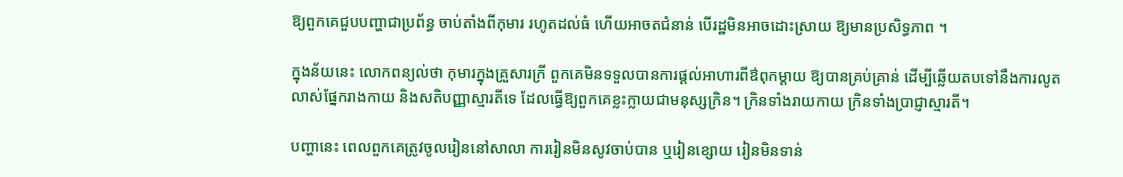ឱ្យពួកគេជួបបញ្ហាជាប្រព័ន្ធ ចាប់តាំងពីកុមារ រហូតដល់ធំ ហើយអាចតជំនាន់ បើរដ្ឋមិនអាចដោះស្រាយ ឱ្យមានប្រសិទ្ធភាព ។

ក្នុងន័យនេះ លោកពន្យល់ថា កុមារក្នុងគ្រួសារក្រី ពួកគេមិនទទួលបានការផ្តល់អាហារពីឳពុកម្តាយ ឱ្យបានគ្រប់គ្រាន់ ដើម្បីឆ្លើយតបទៅនឹងការលូតលាស់ផ្នែករាងកាយ និងសតិបញ្ញាស្មារតីទេ ដែលធ្វើឱ្យពួកគេខ្លះក្លាយជាមនុស្សក្រិន។ ក្រិនទាំងរាយកាយ ក្រិនទាំងប្រាជ្ញាស្មារតី។

បញ្ហានេះ ពេលពួកគេត្រូវចូលរៀននៅសាលា ការរៀនមិនសូវចាប់បាន ឬរៀនខ្សោយ រៀនមិនទាន់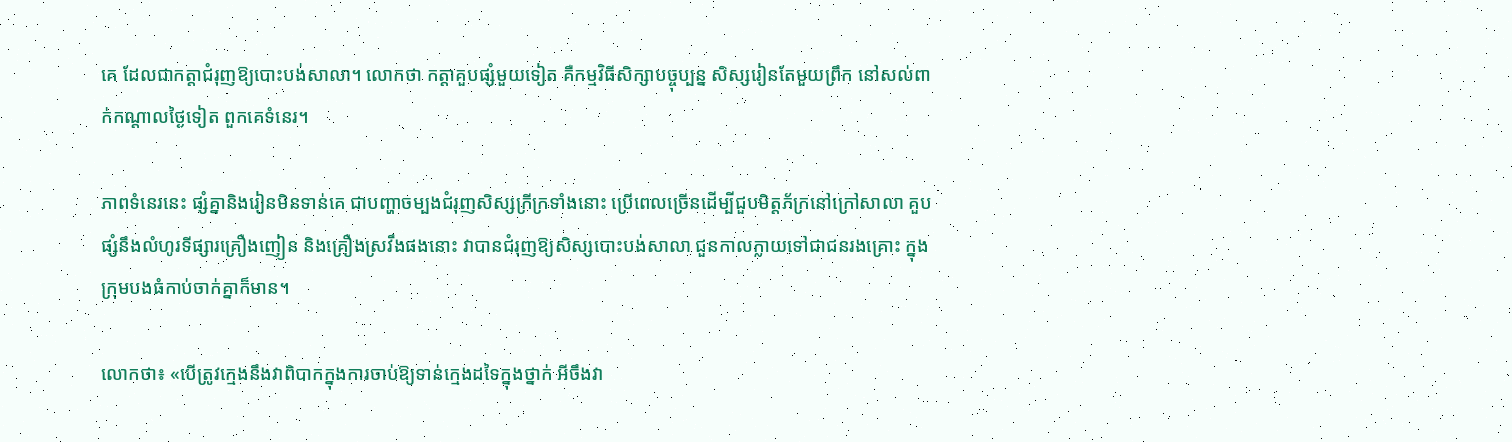គេ ដែលជាកត្តាជំរុញឱ្យបោះបង់សាលា។ លោកថា កត្តាគួបផ្សំមួយទៀត គឺកម្មវិធីសិក្សាបច្ចុប្បន្ន សិស្សរៀនតែមួយព្រឹក នៅសល់ពាក់កណ្តាលថ្ងៃទៀត ពួកគេទំនេរ។

ភាពទំនេរនេះ ផ្សំគ្នានិងរៀនមិនទាន់គេ ជាបញ្ហាចម្បងជំរុញសិស្សក្រីក្រទាំងនោះ ប្រើពេលច្រើនដើម្បីជួបមិត្តភ័ក្រនៅក្រៅសាលា គួបផ្សំនឹងលំហូរទីផ្សារគ្រឿងញៀន និងគ្រឿងស្រវឹងផងនោះ វាបានជំរុញឱ្យសិស្សបោះបង់សាលា ជួនកាលក្លាយទៅជាជនរងគ្រោះ ក្នុងក្រុមបងធំកាប់ចាក់គ្នាក៏មាន។

លោកថា៖ «បើត្រូវក្មេងនឹងវាពិបាកក្នុងការចាប់ឱ្យទាន់ក្មេងដទៃក្នុងថ្នាក់ អីចឹងវា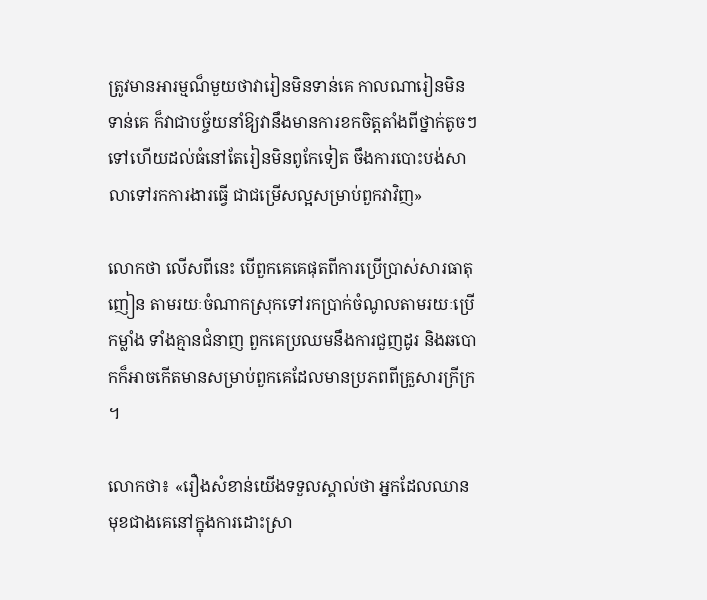ត្រូវមានអារម្មណ៏មួយថាវារៀនមិនទាន់គេ កាលណារៀនមិនទាន់គេ ក៏វាជាបច្ច័យនាំឱ្យវានឹងមានការខកចិត្តតាំងពីថ្នាក់តូចៗទៅហើយដល់ធំនៅតែរៀនមិនពូកែទៀត ចឹងការបោះបង់សាលាទៅរកការងារធ្វើ ជាជម្រើសល្អសម្រាប់ពួកវាវិញ»

លោកថា លើសពីនេះ បើពួកគេគេផុតពីការប្រើប្រាស់សារធាតុញៀន តាមរយៈចំណាកស្រុកទៅរកប្រាក់ចំណូលតាមរយៈប្រើកម្លាំង ទាំងគ្មានជំនាញ ពួកគេប្រឈមនឹងការជួញដូរ និងឆបោកក៏អាចកើតមានសម្រាប់ពួកគេដែលមានប្រភពពីគ្រួសារក្រីក្រ ។

លោកថា៖ «រឿងសំខាន់យើងទទួលស្គាល់ថា អ្នកដែលឈានមុខជាងគេនៅក្នុងការដោះស្រា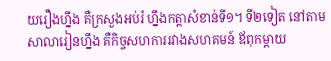យរឿងហ្នឹង គឺក្រសួងអប់រំ ហ្នឹងកត្តាសំខាន់ទី១។ ទី២ទៀត នៅតាមសាលារៀនហ្នឹង គឺកិច្ចសហការរវាងសហគមន៍ ឪពុកម្ដាយ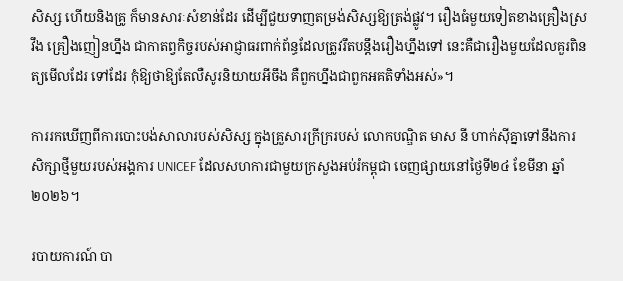សិស្ស ហើយនិងគ្រូ ក៏មានសារៈសំខាន់ដែរ ដើម្បីជួយទាញតម្រង់សិស្សឱ្យត្រង់ផ្លូវ។ រឿងធំមួយទៀតខាងគ្រឿងស្រវឹង គ្រឿងញៀនហ្នឹង ជាកាតព្វកិច្ចរបស់អាជ្ញាធរពាក់ព័ន្ធដែលត្រូវរឹតបន្តឹងរឿងហ្នឹងទៅ នេះគឺជារឿងមួយដែលគួរពិនត្យមើលដែរ ទៅដែរ កុំឱ្យថាឱ្យតែលឺសូរនិយាយអីចឹង គឺពួកហ្នឹងជាពួកអគតិទាំងអស់»។

ការរកឃើញពីការបោះបង់សាលារបស់សិស្ស ក្នុងគ្រួសារក្រីក្ររបស់ លោកបណ្ឌិត មាស នី ហាក់ស៊ីគ្នាទៅនឹងការសិក្សាថ្មីមួយរបស់អង្គការ UNICEF ដែលសហការជាមួយក្រសួងអប់រំកម្ពុជា ចេញផ្សាយនៅថ្ងៃទី២៤ ខែមីនា ឆ្នាំ២០២៦។

របាយការណ៍ បា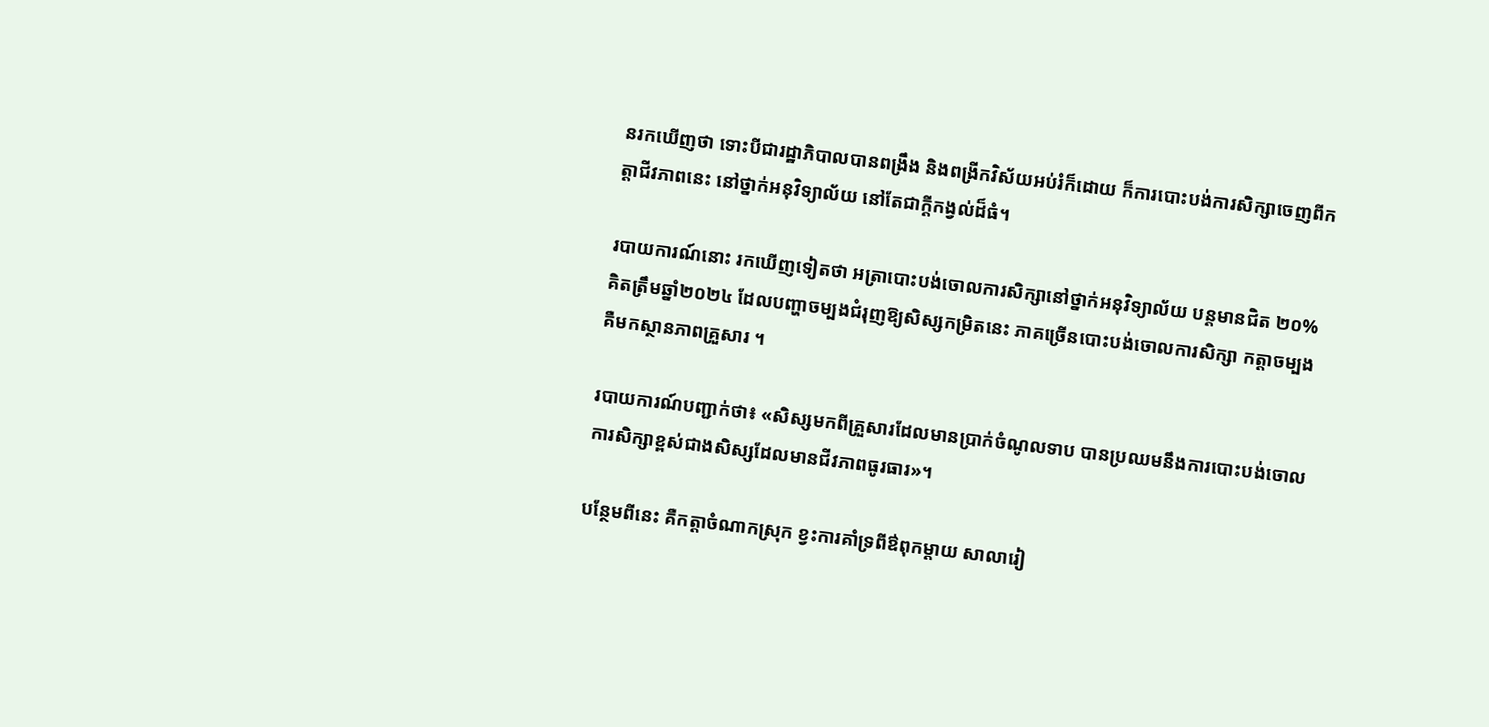នរកឃើញថា ទោះបីជារដ្ឋាភិបាលបានពង្រឹង និងពង្រីកវិស័យអប់រំក៏ដោយ ក៏ការបោះបង់ការសិក្សាចេញពីកត្តាជីវភាពនេះ នៅថ្នាក់អនុវិទ្យាល័យ នៅតែជាក្តីកង្វល់ដ៏ធំ។

របាយការណ៍នោះ រកឃើញទៀតថា អត្រាបោះបង់ចោលការសិក្សានៅថ្នាក់អនុវិទ្យាល័យ បន្តមានជិត ២០% គិតត្រឹមឆ្នាំ២០២៤ ដែលបញ្ហាចម្បងជំរុញឱ្យសិស្សកម្រិតនេះ ភាគច្រើនបោះបង់ចោលការសិក្សា កត្តាចម្បងគឺមកស្ថានភាពគ្រួសារ ។

របាយការណ៍បញ្ជាក់ថា៖ «សិស្សមកពីគ្រួសារដែលមានប្រាក់ចំណូលទាប បានប្រឈមនឹងការបោះបង់ចោលការសិក្សាខ្ពស់ជាងសិស្សដែលមានជីវភាពធូរធារ»។

បន្ថែមពីនេះ គឺកត្តាចំណាកស្រុក ខ្វះការគាំទ្រពីឳពុកម្តាយ សាលារៀ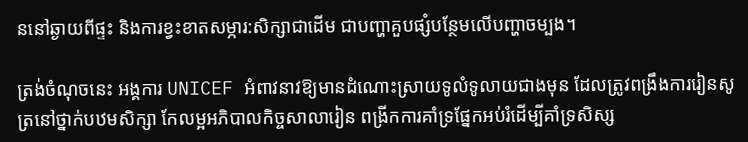ននៅឆ្ងាយពីផ្ទះ និងការខ្វះខាតសម្ភារ:សិក្សាជាដើម ជាបញ្ហាគួបផ្សំបន្ថែមលើបញ្ហាចម្បង។

ត្រង់ចំណុចនេះ អង្គការ UNICEF អំពាវនាវឱ្យមានដំណោះស្រាយទូលំទូលាយជាងមុន ដែលត្រូវពង្រឹងការរៀនសូត្រនៅថ្នាក់បឋមសិក្សា កែលម្អអភិបាលកិច្ចសាលារៀន ពង្រីកការគាំទ្រផ្នែកអប់រំដើម្បីគាំទ្រសិស្ស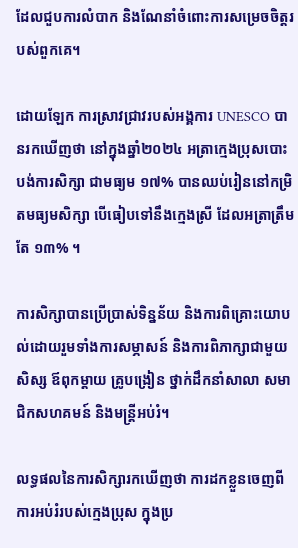ដែលជួបការលំបាក និងណែនាំចំពោះការសម្រេចចិត្តរបស់ពួកគេ។

ដោយឡែក ការស្រាវជ្រាវរបស់អង្គការ UNESCO បានរកឃើញថា នៅក្នុងឆ្នាំ២០២៤ អត្រាក្មេងប្រុសបោះបង់ការសិក្សា ជាមធ្យម ១៧% បានឈប់រៀននៅកម្រិតមធ្យមសិក្សា បើធៀបទៅនឹងក្មេងស្រី ដែលអត្រាត្រឹមតែ ១៣% ។

ការសិក្សាបានប្រើប្រាស់ទិន្នន័យ និងការពិគ្រោះយោបល់ដោយរួមទាំងការសម្ភាសន៍ និងការពិភាក្សាជាមួយសិស្ស ឪពុកម្ដាយ គ្រូបង្រៀន ថ្នាក់ដឹកនាំសាលា សមាជិកសហគមន៍ និងមន្ត្រីអប់រំ។

លទ្ធផលនៃការសិក្សារកឃើញថា ការដកខ្លួនចេញពីការអប់រំរបស់ក្មេងប្រុស ក្នុងប្រ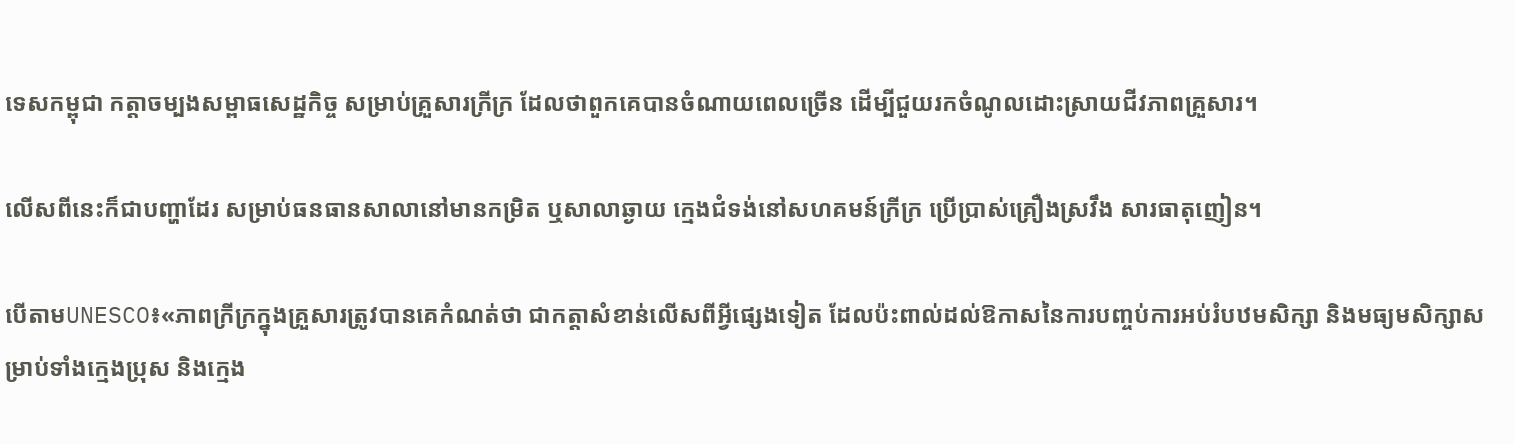ទេសកម្ពុជា កត្តាចម្បងសម្ពាធសេដ្ឋកិច្ច សម្រាប់គ្រួសារក្រីក្រ ដែលថាពួកគេបានចំណាយពេលច្រើន ដើម្បីជួយរកចំណូលដោះស្រាយជីវភាពគ្រួសារ។

លើសពីនេះក៏ជាបញ្ហាដែរ សម្រាប់ធនធានសាលានៅមានកម្រិត ឬសាលាឆ្ងាយ ក្មេងជំទង់នៅសហគមន៍ក្រីក្រ ប្រើប្រាស់គ្រឿងស្រវឹង សារធាតុញៀន។

បើតាមUNESCO៖«ភាពក្រីក្រក្នុងគ្រួសារត្រូវបានគេកំណត់ថា ជាកត្តាសំខាន់លើសពីអ្វីផ្សេងទៀត ដែលប៉ះពាល់ដល់ឱកាសនៃការបញ្ចប់ការអប់រំបឋមសិក្សា និងមធ្យមសិក្សាសម្រាប់ទាំងក្មេងប្រុស និងក្មេង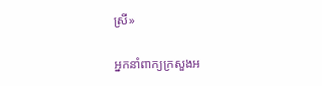ស្រី»

អ្នកនាំពាក្យក្រសួងអ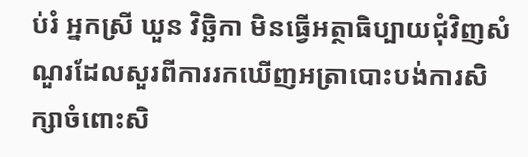ប់រំ អ្នកស្រី ឃួន វិច្ឆិកា មិនធ្វើអត្ថាធិប្បាយជុំវិញសំណួរដែលសួរពីការរកឃើញអត្រាបោះបង់ការសិក្សាចំពោះសិ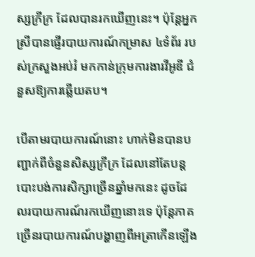ស្សក្រីក្រ ដែលបានរកឃើញនេះ។ ប៉ុន្តែអ្នកស្រីបានផ្ញើរបាយការណ៍កម្រាស ៤ទំព័រ របស់ក្រសួងអប់រំ មកកាន់ក្រុមការងារវីអូឌី ជំនួសឱ្យការឆ្លើយតប។

បើតាមរបាយការណ៍នោះ ហាក់មិនបានបញ្ជាក់ពីចំនួនសិស្សក្រីក្រ ដែលនៅតែបន្តបោះបង់ការសិក្សាច្រើនឆ្នាំមកនេះ ដូចដែលរបាយការណ៍រកឃើញនោះទេ ប៉ុន្តែភាគច្រើនរបាយការណ៍បង្ហាញពីអត្រាកើនឡើង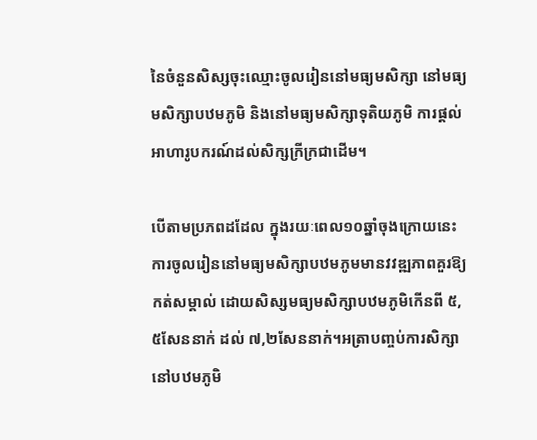នៃចំនួនសិស្សចុះឈ្មោះចូលរៀននៅមធ្យមសិក្សា នៅមធ្យមសិក្សាបឋមភូមិ និងនៅមធ្យមសិក្សាទុតិយភូមិ ការផ្តល់អាហារូបករណ៍ដល់សិក្សក្រីក្រជាដើម។

បើតាមប្រភពដដែល ក្នុងរយៈពេល១០ឆ្នាំចុងក្រោយនេះ ការចូលរៀននៅមធ្យមសិក្សាបឋមភូមមានវវឌ្ឍភាពគួរឱ្យកត់សម្គាល់ ដោយសិស្សមធ្យមសិក្សាបឋមភូមិកើនពី ៥,៥សែននាក់ ដល់ ៧,២សែននាក់។អត្រាបញ្ចប់ការសិក្សានៅបឋមភូមិ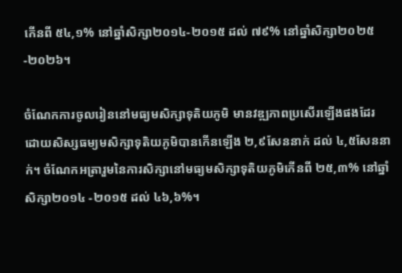កើនពី ៥៤,១% នៅឆ្នាំសិក្សា២០១៤-២០១៥ ដល់ ៧៩% នៅឆ្នាំសិក្សា២០២៥-២០២៦។

ចំណែកការចូលរៀននៅមធ្យមសិក្សាទុតិយភូមិ មានវឌ្ឍភាពប្រសើរឡើងផងដែរ ដោយសិស្សធម្យមសិក្សាទុតិយភូមិបានកើនឡើង ២,៩សែននាក់ ដល់ ៤,៥សែននាក់។ ចំណែកអត្រារួមនៃការសិក្សានៅមធ្យមសិក្សាទុតិយភូមិកើនពី ២៥,៣% នៅឆ្នាំសិក្សា២០១៤ -២០១៥ ដល់ ៤៦,៦%។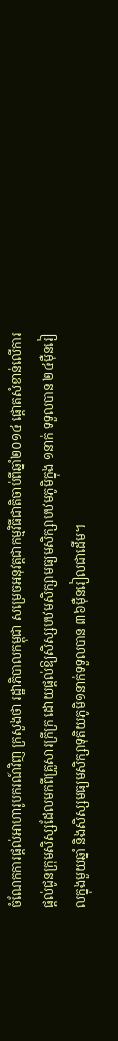ចំណែកការផ្តល់អាហារូបករណ៍វិញ ក្រសួងថា រដ្ឋាភិបាលកម្ពុជា សម្រេចអនុវត្តជាកម្មវិធីជាតិចាប់ពីឆ្នាំ២០១៤ ផ្តោតសំខាន់លើការផ្តល់ជូនក្រុមសិស្សដែលមកពីគ្រួសារក្រីក្រ ដោយផ្តល់ឱ្យសិស្សបឋមសិក្សាមធ្យមសិក្សាបឋមភូមិក្នុង ១នាក់ ទទួលបាន ២៤ម៉ឺនរៀលក្នុងមួយឆ្នាំ និងសិស្សមធ្យមសិក្សាទុតិយភូមិ១នាក់ទទួលបាន ៣៦ម៉ឺនរៀលជាដើម។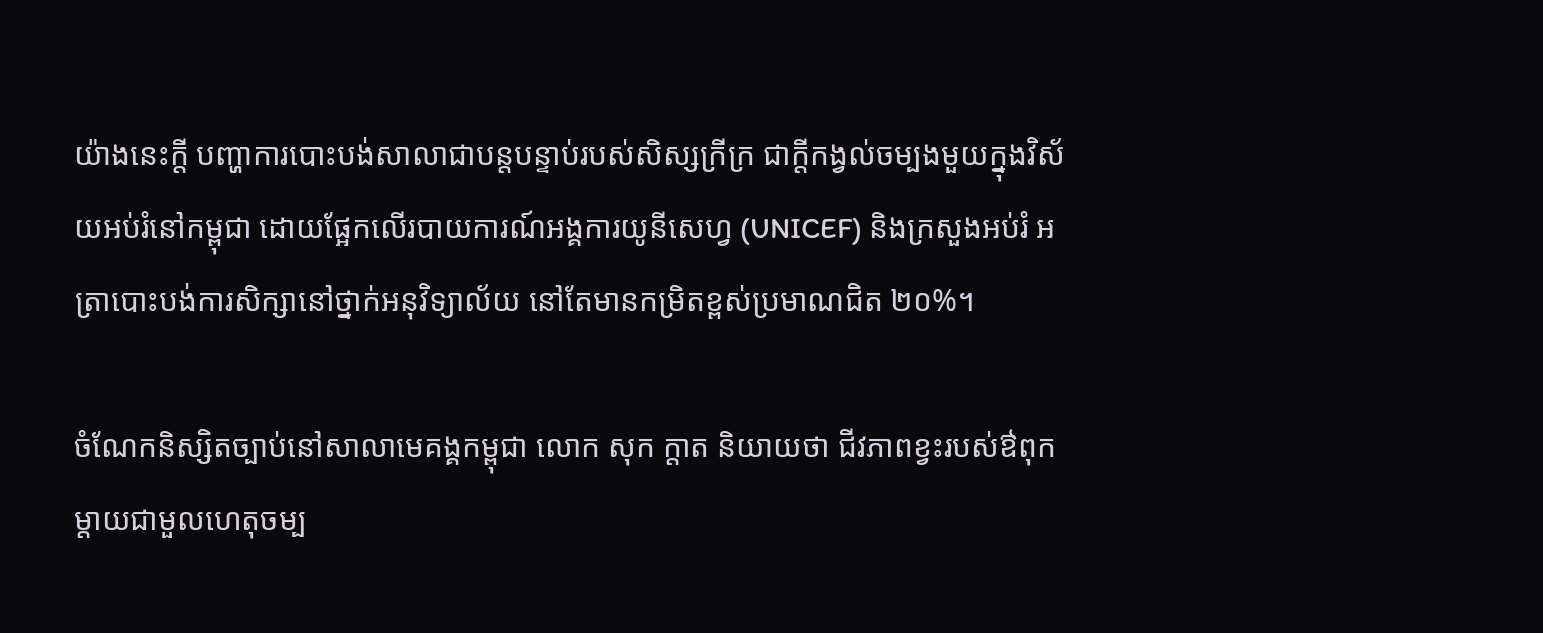យ៉ាងនេះក្តី បញ្ហាការបោះបង់សាលាជាបន្តបន្ទាប់របស់សិស្សក្រីក្រ ជាក្ដីកង្វល់ចម្បងមួយក្នុងវិស័យអប់រំនៅកម្ពុជា ដោយផ្អែកលើរបាយការណ៍អង្គការយូនីសេហ្វ (UNICEF) និងក្រសួងអប់រំ អត្រាបោះបង់ការសិក្សានៅថ្នាក់អនុវិទ្យាល័យ នៅតែមានកម្រិតខ្ពស់ប្រមាណជិត ២០%។

ចំណែកនិស្សិតច្បាប់នៅសាលាមេគង្គកម្ពុជា លោក សុក ក្ដាត និយាយថា ជីវភាពខ្វះរបស់ឳពុកម្តាយជាមួលហេតុចម្ប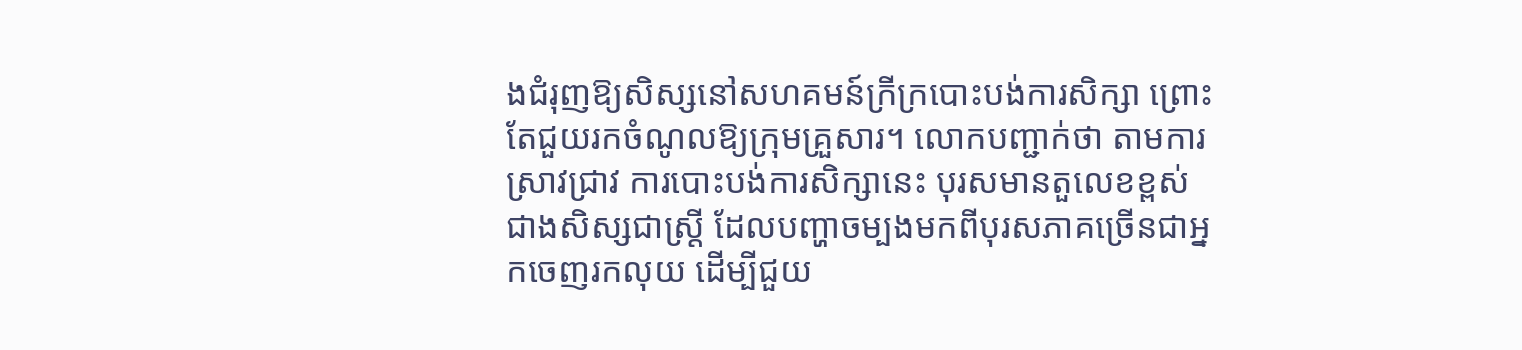ងជំរុញឱ្យសិស្សនៅសហគមន៍ក្រីក្របោះបង់ការសិក្សា ព្រោះតែជួយរកចំណូលឱ្យក្រុមគ្រួសារ។ លោកបញ្ជាក់ថា តាមការស្រាវជ្រាវ ការបោះបង់ការសិក្សានេះ បុរសមានតួលេខខ្ពស់ជាងសិស្សជាស្ត្រី ដែលបញ្ហាចម្បងមកពីបុរសភាគច្រើនជាអ្នកចេញរកលុយ ដើម្បីជួយ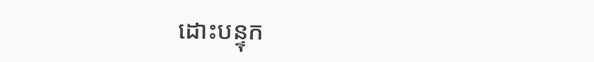ដោះបន្ទុក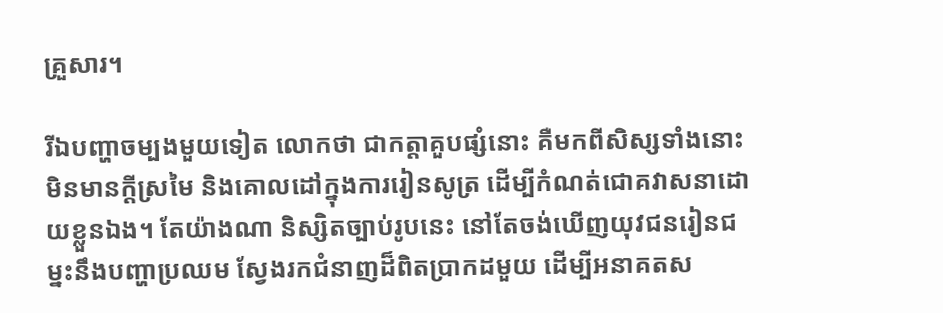គ្រួសារ។

រីឯបញ្ហាចម្បងមួយទៀត លោកថា ជាកត្តាគួបផ្សំនោះ គឺមកពីសិស្សទាំងនោះ មិនមានក្ដីស្រមៃ និងគោលដៅក្នុងការរៀនសូត្រ ដើម្បីកំណត់ជោគវាសនាដោយខ្លួនឯង។ តែយ៉ាងណា និស្សិតច្បាប់រូបនេះ នៅតែចង់ឃើញយុវជនរៀនជម្នះនឹងបញ្ហាប្រឈម ស្វែងរកជំនាញដ៏ពិតប្រាកដមួយ ដើម្បីអនាគតស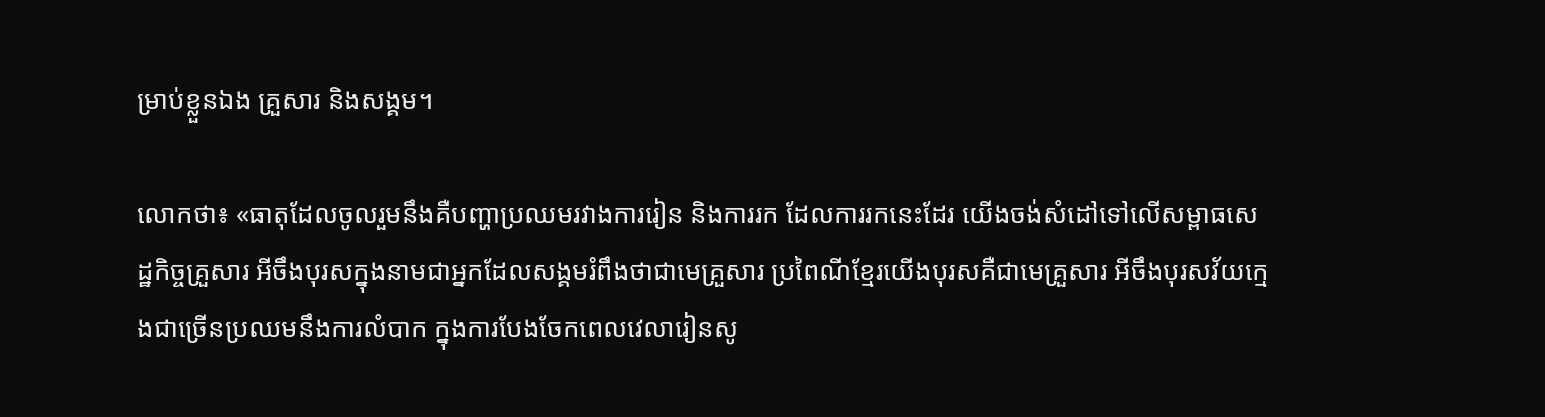ម្រាប់ខ្លួនឯង គ្រួសារ និងសង្គម។

លោកថា៖ «ធាតុដែលចូលរួមនឹងគឺបញ្ហាប្រឈមរវាងការរៀន និងការរក ដែលការរកនេះដែរ យើងចង់សំដៅទៅលើសម្ពាធសេដ្ឋកិច្ចគ្រួសារ អីចឹងបុរសក្នុងនាមជាអ្នកដែលសង្គមរំពឹងថាជាមេគ្រួសារ ប្រពៃណីខ្មែរយើងបុរសគឺជាមេគ្រួសារ អីចឹងបុរសវ័យក្មេងជាច្រើនប្រឈមនឹងការលំបាក ក្នុងការបែងចែកពេលវេលារៀនសូ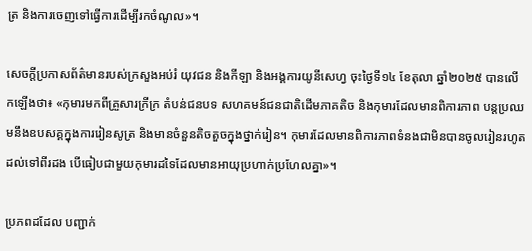ត្រ និងការចេញទៅធ្វើការដើម្បីរកចំណូល»។

សេចក្តីប្រកាសព័ត៌មានរបស់ក្រសួងអប់រំ យុវជន និងកីឡា និងអង្គការយូនីសេហ្វ ចុះថ្ងៃទី១៤ ខែតុលា ឆ្នាំ២០២៥ បានលើកឡើងថា៖ «កុមារមកពីគ្រួសារក្រីក្រ តំបន់ជនបទ សហគមន៍ជនជាតិដើមភាគតិច និងកុមារដែលមានពិការភាព បន្តប្រឈមនឹងឧបសគ្គក្នុងការរៀនសូត្រ និងមានចំនួនតិចតួចក្នុងថ្នាក់រៀន។ កុមារដែលមានពិការភាពទំនងជាមិនបានចូលរៀនរហូតដល់ទៅពីរដង បើធៀបជាមួយកុមារដទៃដែលមានអាយុប្រហាក់ប្រហែលគ្នា»។

ប្រភពដដែល បញ្ជាក់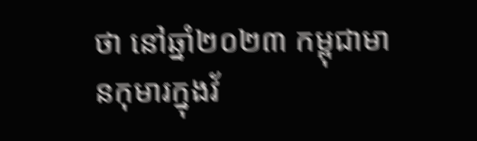ថា នៅឆ្នាំ២០២៣ កម្ពុជាមានកុមារក្នុងវ័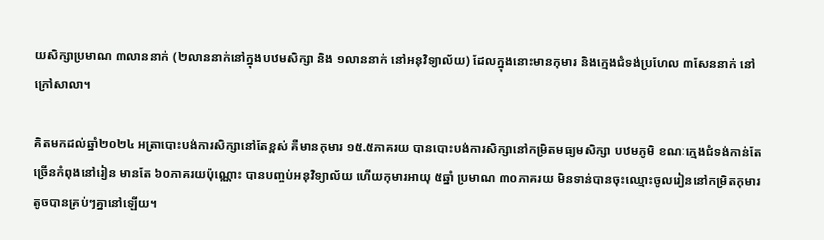យសិក្សាប្រមាណ ៣លាននាក់ (២លាននាក់នៅក្នុងបឋមសិក្សា និង ១លាននាក់ នៅអនុវិទ្យាល័យ) ដែលក្នុងនោះមានកុមារ និងក្មេងជំទង់ប្រហែល ៣សែននាក់ នៅក្រៅសាលា។

គិតមកដល់ឆ្នាំ២០២៤ អត្រាបោះបង់ការសិក្សានៅតែខ្ពស់ គឺមានកុមារ ១៥.៥ភាគរយ បានបោះបង់ការសិក្សានៅកម្រិតមធ្យមសិក្សា បឋមភូមិ ខណៈក្មេងជំទង់កាន់តែច្រើនកំពុងនៅរៀន មានតែ ៦០ភាគរយប៉ុណ្ណោះ បានបញ្ចប់អនុវិទ្យាល័យ ហើយកុមារអាយុ ៥ឆ្នាំ ប្រមាណ ៣០ភាគរយ មិនទាន់បានចុះឈ្មោះចូលរៀននៅកម្រិតកុមារតូចបានគ្រប់ៗគ្នានៅឡើយ។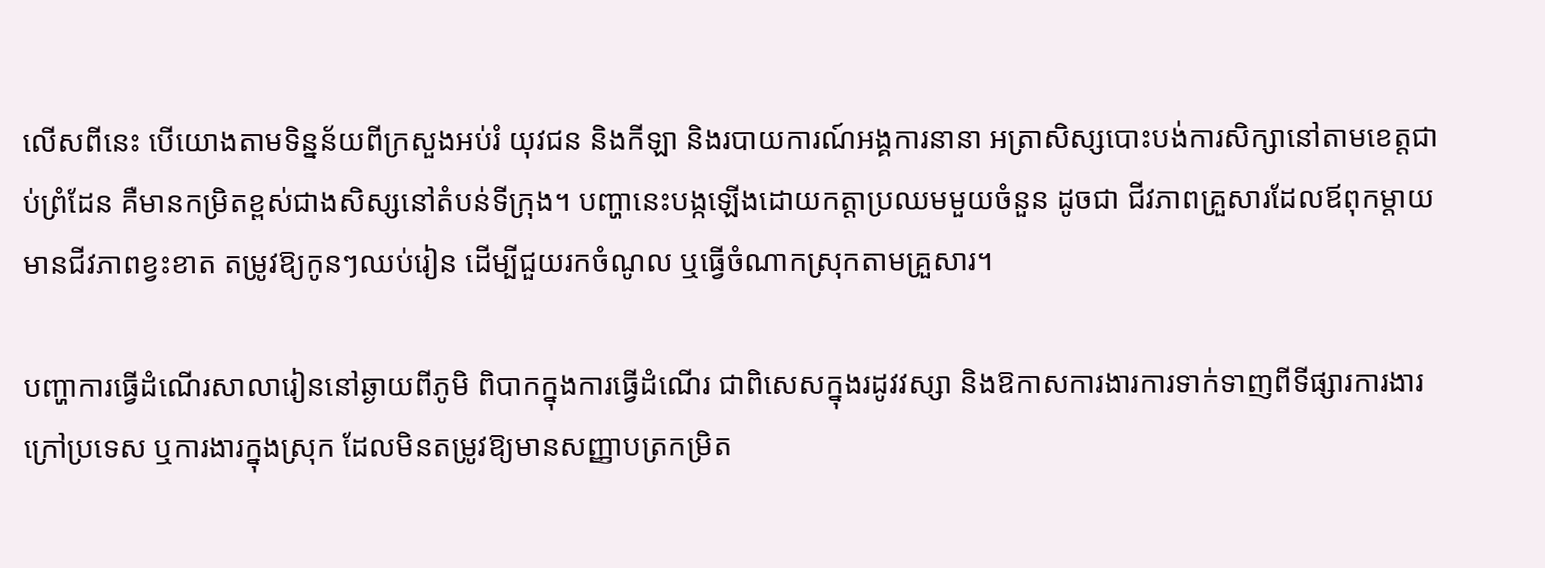លើសពីនេះ បើយោងតាមទិន្នន័យពីក្រសួងអប់រំ យុវជន និងកីឡា និងរបាយការណ៍អង្គការនានា អត្រាសិស្សបោះបង់ការសិក្សានៅតាមខេត្តជាប់ព្រំដែន គឺមានកម្រិតខ្ពស់ជាងសិស្សនៅតំបន់ទីក្រុង។ បញ្ហានេះបង្កឡើងដោយកត្តាប្រឈមមួយចំនួន ដូចជា ជីវភាពគ្រួសារដែលឪពុកម្តាយមានជីវភាពខ្វះខាត តម្រូវឱ្យកូនៗឈប់រៀន ដើម្បីជួយរកចំណូល ឬធ្វើចំណាកស្រុកតាមគ្រួសារ។

បញ្ហាការធ្វើដំណើរសាលារៀននៅឆ្ងាយពីភូមិ ពិបាកក្នុងការធ្វើដំណើរ ជាពិសេសក្នុងរដូវវស្សា និងឱកាសការងារការទាក់ទាញពីទីផ្សារការងារក្រៅប្រទេស ឬការងារក្នុងស្រុក ដែលមិនតម្រូវឱ្យមានសញ្ញាបត្រកម្រិត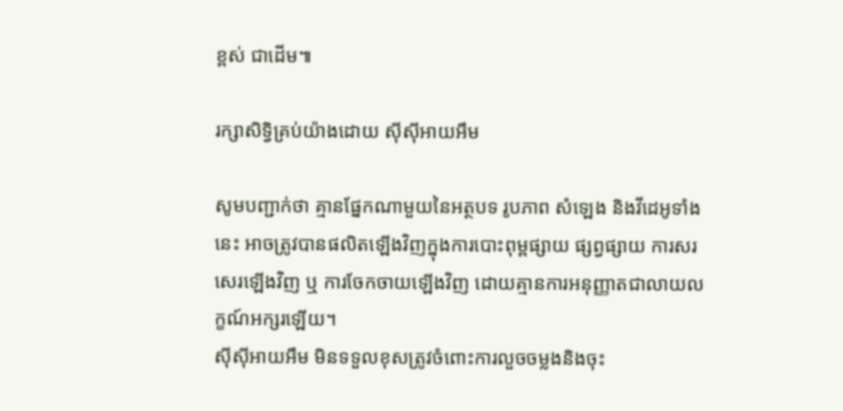ខ្ពស់ ជាដើម៕

រក្សាសិទ្វិគ្រប់យ៉ាងដោយ ស៊ីស៊ីអាយអឹម

សូមបញ្ជាក់ថា គ្មានផ្នែកណាមួយនៃអត្ថបទ រូបភាព សំឡេង និងវីដេអូទាំងនេះ អាចត្រូវបានផលិតឡើងវិញក្នុងការបោះពុម្ពផ្សាយ ផ្សព្វផ្សាយ ការសរសេរឡើងវិញ ឬ ការចែកចាយឡើងវិញ ដោយគ្មានការអនុញ្ញាតជាលាយលក្ខណ៍អក្សរឡើយ។
ស៊ីស៊ីអាយអឹម មិនទទួលខុសត្រូវចំពោះការលួចចម្លងនិងចុះ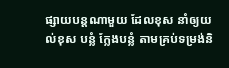ផ្សាយបន្តណាមួយ ដែលខុស នាំឲ្យយល់ខុស បន្លំ ក្លែងបន្លំ តាមគ្រប់ទម្រង់និ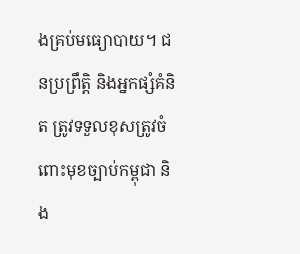ងគ្រប់មធ្យោបាយ។ ជនប្រព្រឹត្តិ និងអ្នកផ្សំគំនិត ត្រូវទទួលខុសត្រូវចំពោះមុខច្បាប់កម្ពុជា និង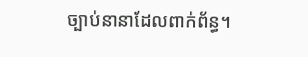ច្បាប់នានាដែលពាក់ព័ន្ធ។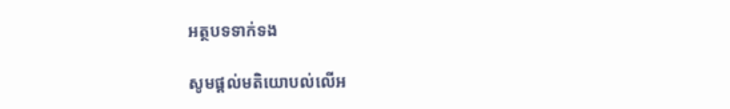អត្ថបទទាក់ទង

សូមផ្ដល់មតិយោបល់លើអ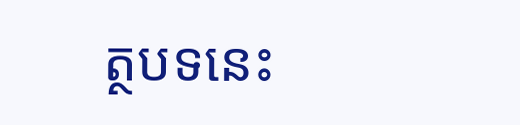ត្ថបទនេះ